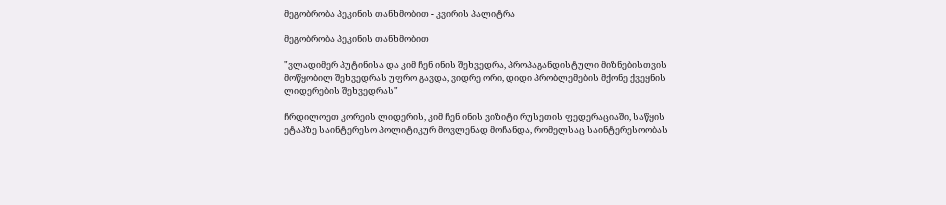მეგობრობა პეკინის თანხმობით - კვირის პალიტრა

მეგობრობა პეკინის თანხმობით

"ვლადიმერ პუტინისა და კიმ ჩენ ინის შეხვედრა, პროპაგანდისტული მიზნებისთვის მოწყობილ შეხვედრას უფრო გავდა, ვიდრე ორი, დიდი პრობლემების მქონე ქვეყნის ლიდერების შეხვედრას"

ჩრდილოეთ კორეის ლიდერის, კიმ ჩენ ინის ვიზიტი რუსეთის ფედერაციაში, საწყის ეტაპზე საინტერესო პოლიტიკურ მოვლენად მოჩანდა, რომელსაც საინტერესოობას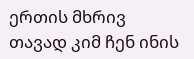ერთის მხრივ თავად კიმ ჩენ ინის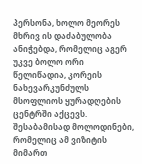პერსონა, ხოლო მეორეს მხრივ ის დაძაბულობა ანიჭებდა, რომელიც აგერ უკვე ბოლო ორი წელიწადია, კორეის ნახევარკუნძულს მსოფლიოს ყურადღების ცენტრში აქცევს. შესაბამისად მოლოდინები, რომელიც ამ ვიზიტის მიმართ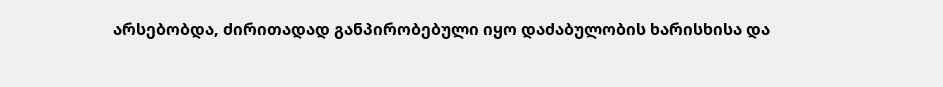არსებობდა, ძირითადად განპირობებული იყო დაძაბულობის ხარისხისა და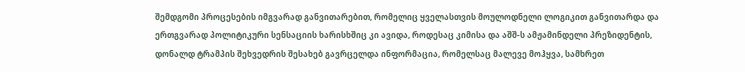შემდგომი პროცესების იმგვარად განვითარებით, რომელიც ყველასთვის მოულოდნელი ლოგიკით განვითარდა და ერთგვარად პოლიტიკური სენსაციის ხარისხშიც კი ავიდა, როდესაც კიმისა და აშშ-ს ამჟამინდელი პრეზიდენტის, დონალდ ტრამპის შეხვედრის შესახებ გავრცელდა ინფორმაცია, რომელსაც მალევე მოჰყვა, სამხრეთ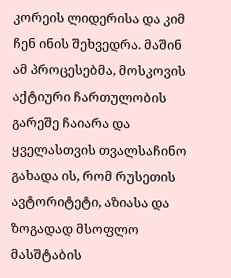კორეის ლიდერისა და კიმ ჩენ ინის შეხვედრა. მაშინ ამ პროცესებმა, მოსკოვის აქტიური ჩართულობის გარეშე ჩაიარა და ყველასთვის თვალსაჩინო გახადა ის, რომ რუსეთის ავტორიტეტი, აზიასა და ზოგადად მსოფლო მასშტაბის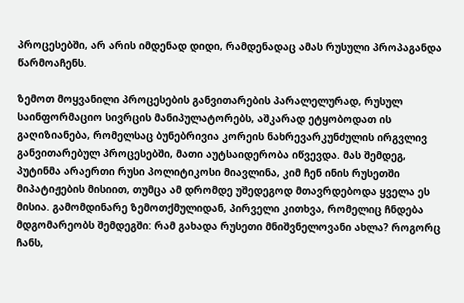პროცესებში, არ არის იმდენად დიდი, რამდენადაც ამას რუსული პროპაგანდა წარმოაჩენს.

ზემოთ მოყვანილი პროცესების განვითარების პარალელურად, რუსულ საინფორმაციო სივრცის მანიპულატორებს, აშკარად ეტყობოდათ ის გაღიზიანება, რომელსაც ბუნებრივია კორეის ნახრევარკუნძულის ირგვლივ განვითარებულ პროცესებში, მათი აუტსაიდერობა იწვევდა. მას შემდეგ, პუტინმა არაერთი რუსი პოლიტიკოსი მიავლინა, კიმ ჩენ ინის რუსეთში მიპატიჟების მისიით, თუმცა ამ დრომდე უშედეგოდ მთავრდებოდა ყველა ეს მისია. გამომდინარე ზემოთქმულიდან, პირველი კითხვა, რომელიც ჩნდება მდგომარეობს შემდეგში: რამ გახადა რუსეთი მნიშვნელოვანი ახლა? როგორც ჩანს,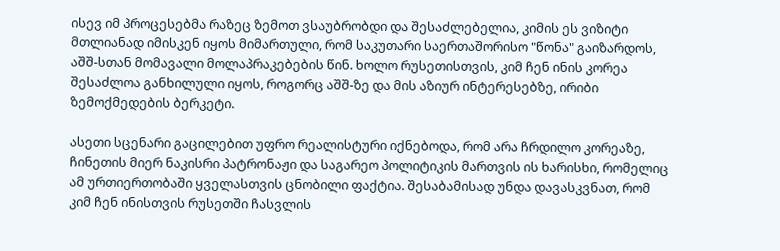ისევ იმ პროცესებმა რაზეც ზემოთ ვსაუბრობდი და შესაძლებელია, კიმის ეს ვიზიტი მთლიანად იმისკენ იყოს მიმართული, რომ საკუთარი საერთაშორისო "წონა" გაიზარდოს, აშშ-სთან მომავალი მოლაპრაკებების წინ. ხოლო რუსეთისთვის, კიმ ჩენ ინის კორეა შესაძლოა განხილული იყოს, როგორც აშშ-ზე და მის აზიურ ინტერესებზე, ირიბი ზემოქმედების ბერკეტი.

ასეთი სცენარი გაცილებით უფრო რეალისტური იქნებოდა, რომ არა ჩრდილო კორეაზე, ჩინეთის მიერ ნაკისრი პატრონაჟი და საგარეო პოლიტიკის მართვის ის ხარისხი, რომელიც ამ ურთიერთობაში ყველასთვის ცნობილი ფაქტია. შესაბამისად უნდა დავასკვნათ, რომ კიმ ჩენ ინისთვის რუსეთში ჩასვლის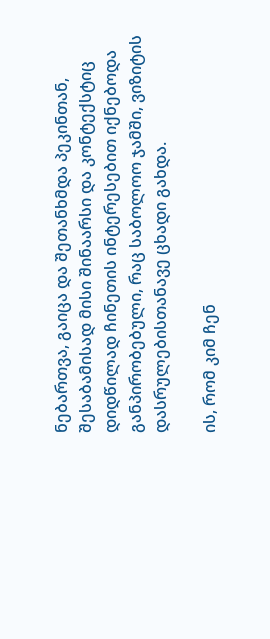ნებართვა, გაიცა და შეთანხმდა პეკინთან, შესაბამისად მისი შინაარსი და კონტექსტიც დიდწილად ჩინეთის ინტერესებით იქნებოდა განპირობებული, რაც საბოლოო ჯამში, ვიზიტის დასრულებისთანავე ცხადი გახდა.

ის, რომ კიმ ჩენ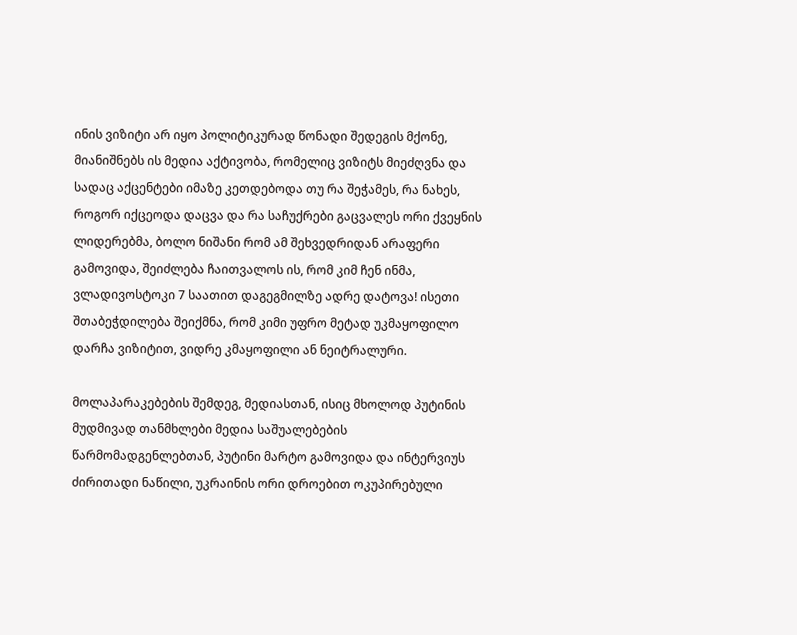ინის ვიზიტი არ იყო პოლიტიკურად წონადი შედეგის მქონე, მიანიშნებს ის მედია აქტივობა, რომელიც ვიზიტს მიეძღვნა და სადაც აქცენტები იმაზე კეთდებოდა თუ რა შეჭამეს, რა ნახეს, როგორ იქცეოდა დაცვა და რა საჩუქრები გაცვალეს ორი ქვეყნის ლიდერებმა, ბოლო ნიშანი რომ ამ შეხვედრიდან არაფერი გამოვიდა, შეიძლება ჩაითვალოს ის, რომ კიმ ჩენ ინმა, ვლადივოსტოკი 7 საათით დაგეგმილზე ადრე დატოვა! ისეთი შთაბეჭდილება შეიქმნა, რომ კიმი უფრო მეტად უკმაყოფილო დარჩა ვიზიტით, ვიდრე კმაყოფილი ან ნეიტრალური.

მოლაპარაკებების შემდეგ, მედიასთან, ისიც მხოლოდ პუტინის მუდმივად თანმხლები მედია საშუალებების წარმომადგენლებთან, პუტინი მარტო გამოვიდა და ინტერვიუს ძირითადი ნაწილი, უკრაინის ორი დროებით ოკუპირებული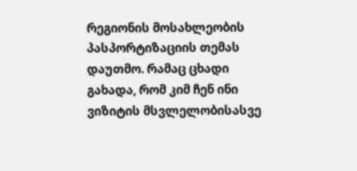რეგიონის მოსახლეობის პასპორტიზაციის თემას დაუთმო. რამაც ცხადი გახადა, რომ კიმ ჩენ ინი ვიზიტის მსვლელობისასვე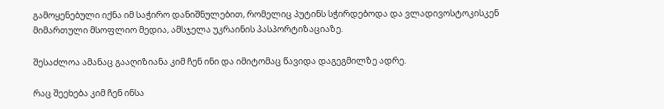გამოყენებული იქნა იმ საჭირო დანიშნულებით, რომელიც პუტინს სჭირდებოდა და ვლადივოსტოკისკენ მიმართული მსოფლიო მედია, ამსჯელა უკრაინის პასპორტიზაციაზე.

შესაძლოა ამანაც გააღიზიანა კიმ ჩენ ინი და იმიტომაც წავიდა დაგეგმილზე ადრე.

რაც შეეხება კიმ ჩენ ინსა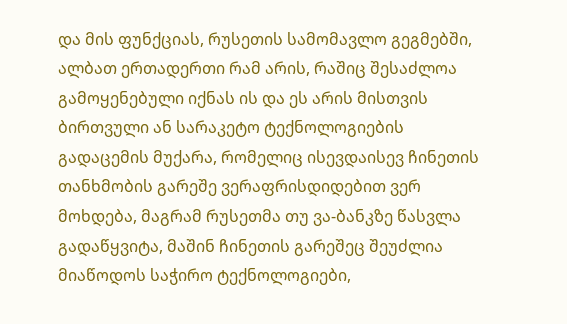და მის ფუნქციას, რუსეთის სამომავლო გეგმებში, ალბათ ერთადერთი რამ არის, რაშიც შესაძლოა გამოყენებული იქნას ის და ეს არის მისთვის ბირთვული ან სარაკეტო ტექნოლოგიების გადაცემის მუქარა, რომელიც ისევდაისევ ჩინეთის თანხმობის გარეშე ვერაფრისდიდებით ვერ მოხდება, მაგრამ რუსეთმა თუ ვა-ბანკზე წასვლა გადაწყვიტა, მაშინ ჩინეთის გარეშეც შეუძლია მიაწოდოს საჭირო ტექნოლოგიები,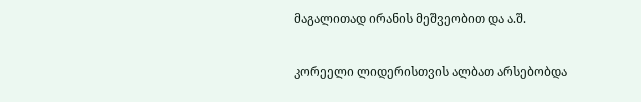მაგალითად ირანის მეშვეობით და ა.შ.

კორეელი ლიდერისთვის ალბათ არსებობდა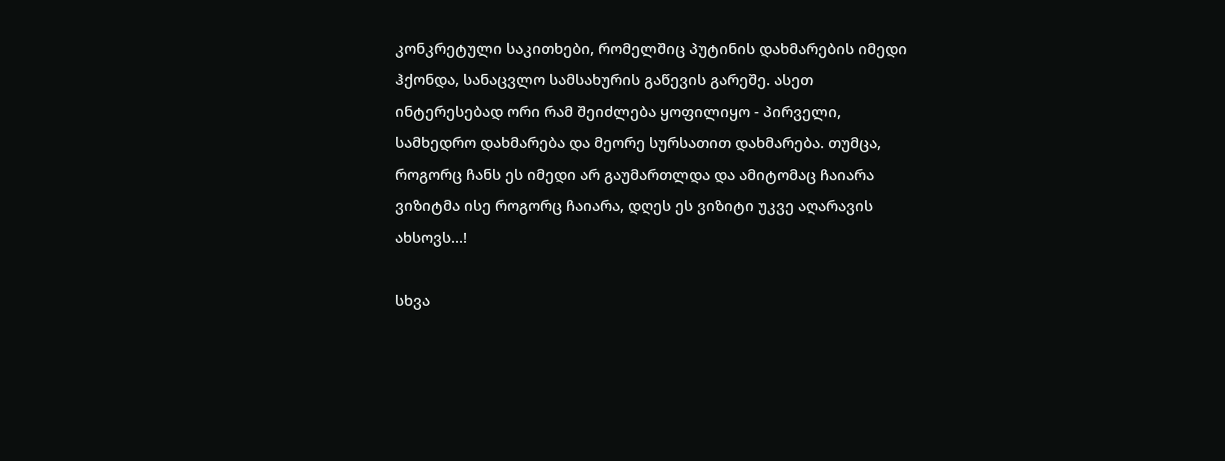კონკრეტული საკითხები, რომელშიც პუტინის დახმარების იმედი ჰქონდა, სანაცვლო სამსახურის გაწევის გარეშე. ასეთ ინტერესებად ორი რამ შეიძლება ყოფილიყო - პირველი, სამხედრო დახმარება და მეორე სურსათით დახმარება. თუმცა, როგორც ჩანს ეს იმედი არ გაუმართლდა და ამიტომაც ჩაიარა ვიზიტმა ისე როგორც ჩაიარა, დღეს ეს ვიზიტი უკვე აღარავის ახსოვს...!

სხვა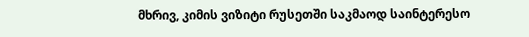მხრივ, კიმის ვიზიტი რუსეთში საკმაოდ საინტერესო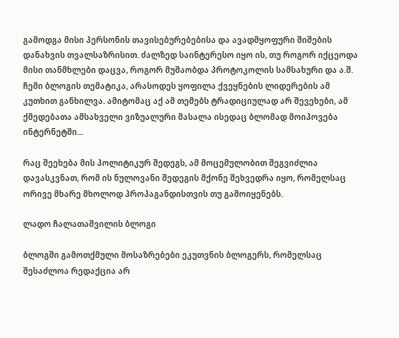გამოდგა მისი პერსონის თავისებურებებისა და ავადმყოფური შიშების დანახვის თვალსაზრისით. ძალზედ საინტერესო იყო ის, თუ როგორ იქცეოდა მისი თანმხლები დაცვა, როგორ მუშაობდა პროტოკოლის სამსახური და ა.შ. ჩემი ბლოგის თემატიკა, არასოდეს ყოფილა ქვეყნების ლიდერების ამ კუთხით განხილვა. ამიტომაც აქ ამ თემებს ტრადიციულად არ შევეხები, ამ ქმედებათა ამსახველი ვიზუალური მასალა ისედაც ბლომად მოიპოვება ინტერნეტში...

რაც შეეხება მის პოლიტიკურ შედეგს, ამ მოცემულობით შეგვიძლია დავასკვნათ, რომ ის ნულოვანი შედეგის მქონე შეხვედრა იყო, რომელსაც ორივე მხარე მხოლოდ პროპაგანდისთვის თუ გამოიყენებს.

ლადო ჩალათაშვილის ბლოგი

ბლოგში გამოთქმული მოსაზრებები ეკუთვნის ბლოგერს, რომელსაც შესაძლოა რედაქცია არ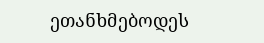ეთანხმებოდეს